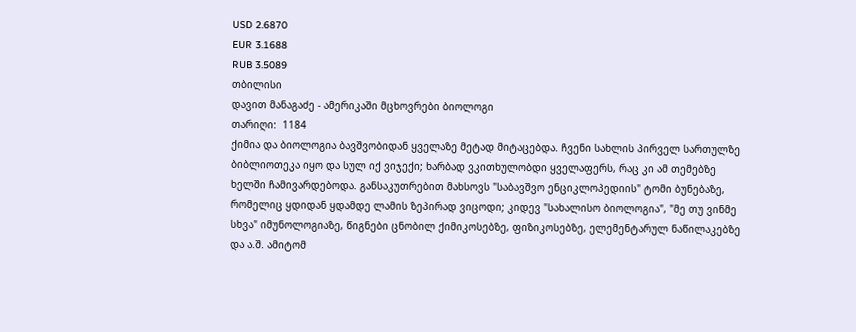USD 2.6870
EUR 3.1688
RUB 3.5089
თბილისი
დავით მანაგაძე - ამერიკაში მცხოვრები ბიოლოგი
თარიღი:  1184
ქიმია და ბიოლოგია ბავშვობიდან ყველაზე მეტად მიტაცებდა. ჩვენი სახლის პირველ სართულზე ბიბლიოთეკა იყო და სულ იქ ვიჯექი; ხარბად ვკითხულობდი ყველაფერს, რაც კი ამ თემებზე ხელში ჩამივარდებოდა. განსაკუთრებით მახსოვს "საბავშვო ენციკლოპედიის" ტომი ბუნებაზე, რომელიც ყდიდან ყდამდე ლამის ზეპირად ვიცოდი; კიდევ "სახალისო ბიოლოგია", "მე თუ ვინმე სხვა" იმუნოლოგიაზე, წიგნები ცნობილ ქიმიკოსებზე, ფიზიკოსებზე, ელემენტარულ ნაწილაკებზე და ა.შ. ამიტომ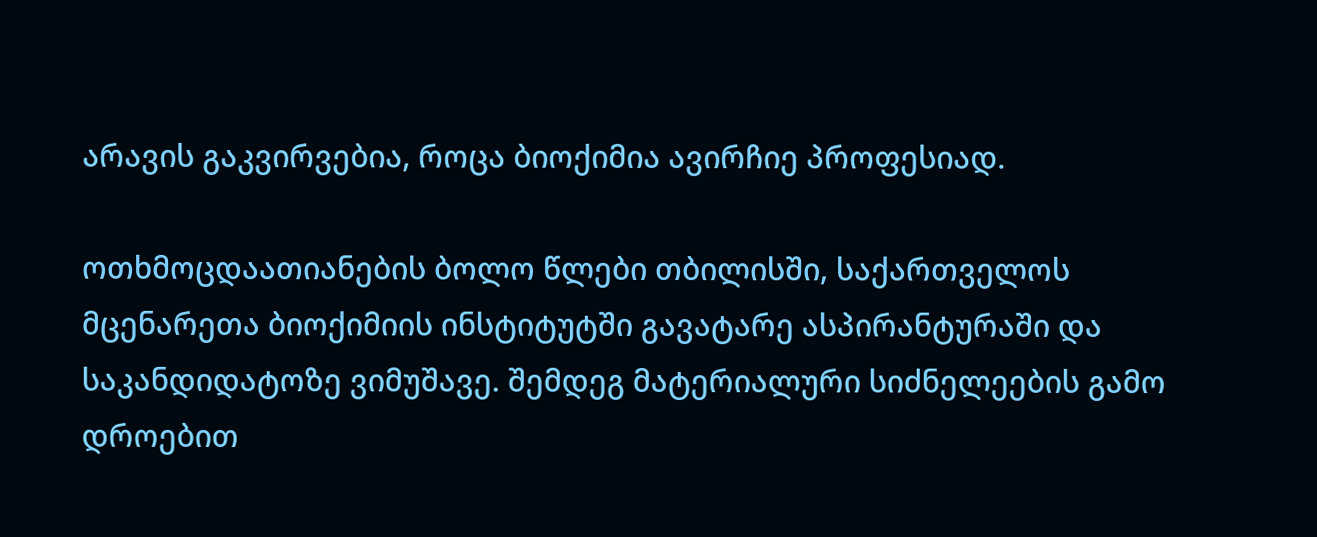არავის გაკვირვებია, როცა ბიოქიმია ავირჩიე პროფესიად.

ოთხმოცდაათიანების ბოლო წლები თბილისში, საქართველოს მცენარეთა ბიოქიმიის ინსტიტუტში გავატარე ასპირანტურაში და საკანდიდატოზე ვიმუშავე. შემდეგ მატერიალური სიძნელეების გამო დროებით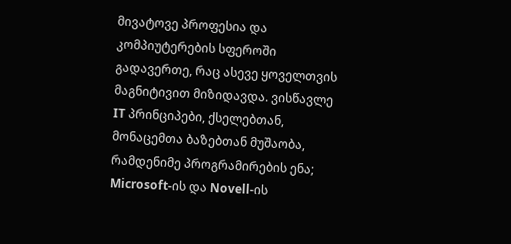მივატოვე პროფესია და კომპიუტერების სფეროში გადავერთე, რაც ასევე ყოველთვის მაგნიტივით მიზიდავდა. ვისწავლე IT პრინციპები, ქსელებთან, მონაცემთა ბაზებთან მუშაობა, რამდენიმე პროგრამირების ენა; Microsoft-ის და Novell-ის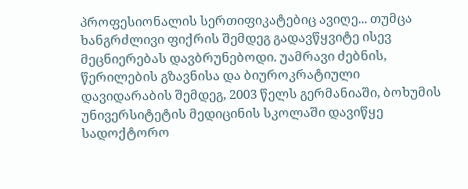პროფესიონალის სერთიფიკატებიც ავიღე... თუმცა ხანგრძლივი ფიქრის შემდეგ გადავწყვიტე ისევ მეცნიერებას დავბრუნებოდი. უამრავი ძებნის, წერილების გზავნისა და ბიუროკრატიული დავიდარაბის შემდეგ, 2003 წელს გერმანიაში, ბოხუმის უნივერსიტეტის მედიცინის სკოლაში დავიწყე სადოქტორო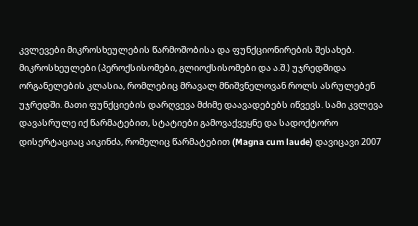კვლევები მიკროსხეულების წარმოშობისა და ფუნქციონირების შესახებ. მიკროსხეულები (პეროქსისომები, გლიოქსისომები და ა.შ.) უჯრედშიდა ორგანელების კლასია, რომლებიც მრავალ მნიშვნელოვან როლს ასრულებენ უჯრედში. მათი ფუნქციების დარღვევა მძიმე დაავადებებს იწვევს. სამი კვლევა დავასრულე იქ წარმატებით, სტატიები გამოვაქვეყნე და სადოქტორო დისერტაციაც აიკინძა, რომელიც წარმატებით (Magna cum laude) დავიცავი 2007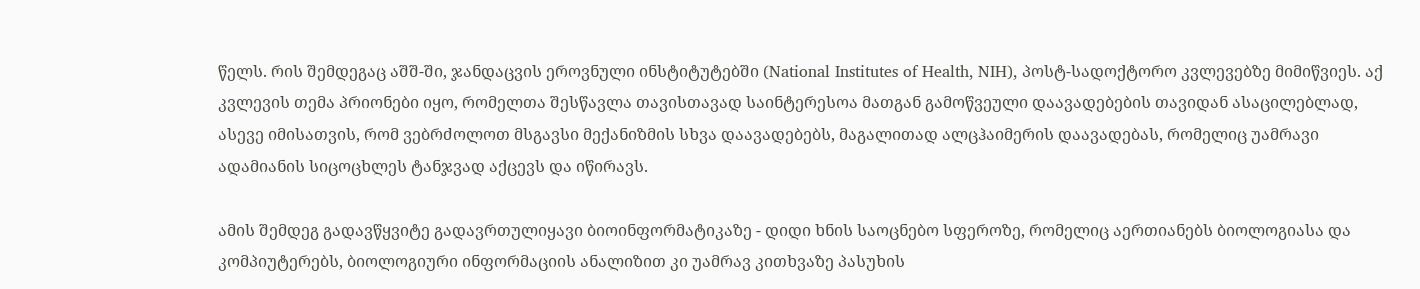წელს. რის შემდეგაც აშშ-ში, ჯანდაცვის ეროვნული ინსტიტუტებში (National Institutes of Health, NIH), პოსტ-სადოქტორო კვლევებზე მიმიწვიეს. აქ კვლევის თემა პრიონები იყო, რომელთა შესწავლა თავისთავად საინტერესოა მათგან გამოწვეული დაავადებების თავიდან ასაცილებლად, ასევე იმისათვის, რომ ვებრძოლოთ მსგავსი მექანიზმის სხვა დაავადებებს, მაგალითად ალცჰაიმერის დაავადებას, რომელიც უამრავი ადამიანის სიცოცხლეს ტანჯვად აქცევს და იწირავს.

ამის შემდეგ გადავწყვიტე გადავრთულიყავი ბიოინფორმატიკაზე - დიდი ხნის საოცნებო სფეროზე, რომელიც აერთიანებს ბიოლოგიასა და კომპიუტერებს, ბიოლოგიური ინფორმაციის ანალიზით კი უამრავ კითხვაზე პასუხის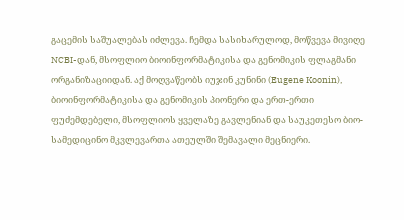გაცემის საშუალებას იძლევა. ჩემდა სასიხარულოდ, მოწვევა მივიღე NCBI-დან, მსოფლიო ბიოინფორმატიკისა და გენომიკის ფლაგმანი ორგანიზაციიდან. აქ მოღვაწეობს იუჯინ კუნინი (Eugene Koonin), ბიოინფორმატიკისა და გენომიკის პიონერი და ერთ-ერთი ფუძემდებელი, მსოფლიოს ყველაზე გავლენიან და საუკეთესო ბიო-სამედიცინო მკვლევართა ათეულში შემავალი მეცნიერი.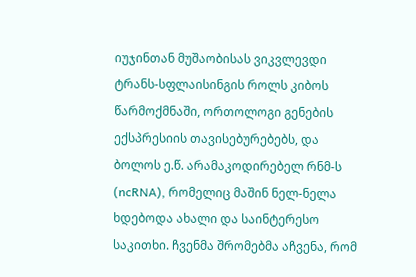იუჯინთან მუშაობისას ვიკვლევდი ტრანს-სფლაისინგის როლს კიბოს წარმოქმნაში, ორთოლოგი გენების ექსპრესიის თავისებურებებს, და ბოლოს ე.წ. არამაკოდირებელ რნმ-ს (ncRNA), რომელიც მაშინ ნელ-ნელა ხდებოდა ახალი და საინტერესო საკითხი. ჩვენმა შრომებმა აჩვენა, რომ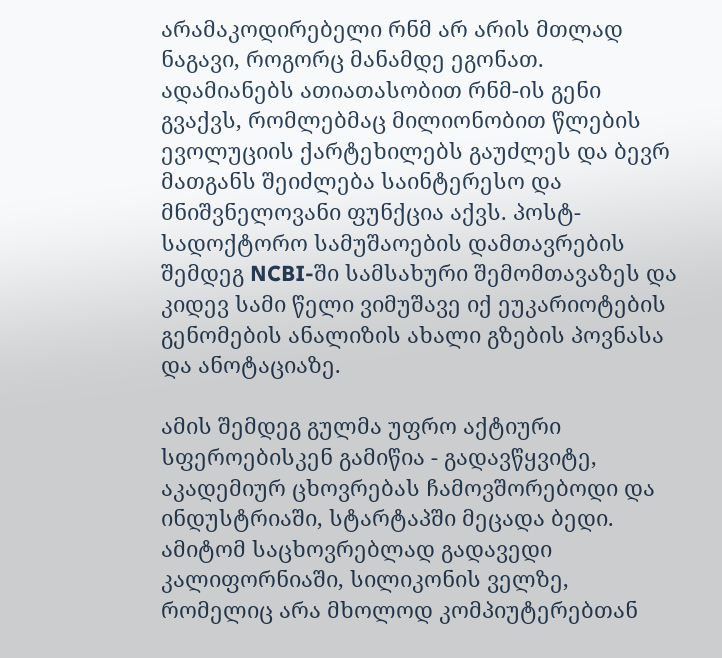არამაკოდირებელი რნმ არ არის მთლად ნაგავი, როგორც მანამდე ეგონათ. ადამიანებს ათიათასობით რნმ-ის გენი გვაქვს, რომლებმაც მილიონობით წლების ევოლუციის ქარტეხილებს გაუძლეს და ბევრ მათგანს შეიძლება საინტერესო და მნიშვნელოვანი ფუნქცია აქვს. პოსტ-სადოქტორო სამუშაოების დამთავრების შემდეგ NCBI-ში სამსახური შემომთავაზეს და კიდევ სამი წელი ვიმუშავე იქ ეუკარიოტების გენომების ანალიზის ახალი გზების პოვნასა და ანოტაციაზე.

ამის შემდეგ გულმა უფრო აქტიური სფეროებისკენ გამიწია - გადავწყვიტე, აკადემიურ ცხოვრებას ჩამოვშორებოდი და ინდუსტრიაში, სტარტაპში მეცადა ბედი. ამიტომ საცხოვრებლად გადავედი კალიფორნიაში, სილიკონის ველზე, რომელიც არა მხოლოდ კომპიუტერებთან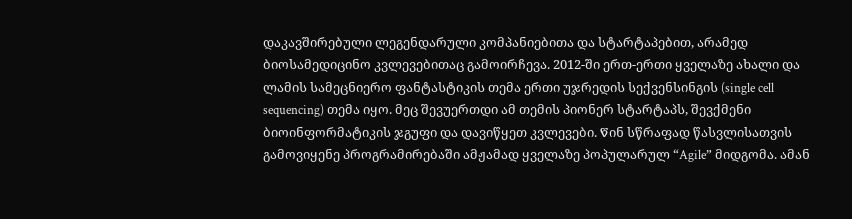დაკავშირებული ლეგენდარული კომპანიებითა და სტარტაპებით, არამედ ბიოსამედიცინო კვლევებითაც გამოირჩევა. 2012-ში ერთ-ერთი ყველაზე ახალი და ლამის სამეცნიერო ფანტასტიკის თემა ერთი უჯრედის სექვენსინგის (single cell sequencing) თემა იყო. მეც შევუერთდი ამ თემის პიონერ სტარტაპს, შევქმენი ბიოინფორმატიკის ჯგუფი და დავიწყეთ კვლევები. Წინ სწრაფად წასვლისათვის გამოვიყენე პროგრამირებაში ამჟამად ყველაზე პოპულარულ “Agile” მიდგომა. ამან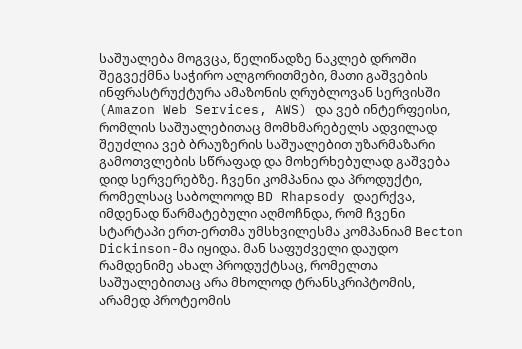საშუალება მოგვცა, წელიწადზე ნაკლებ დროში შეგვექმნა საჭირო ალგორითმები, მათი გაშვების ინფრასტრუქტურა ამაზონის ღრუბლოვან სერვისში (Amazon Web Services, AWS) და ვებ ინტერფეისი, რომლის საშუალებითაც მომხმარებელს ადვილად შეუძლია ვებ ბრაუზერის საშუალებით უზარმაზარი გამოთვლების სწრაფად და მოხერხებულად გაშვება დიდ სერვერებზე. ჩვენი კომპანია და პროდუქტი, რომელსაც საბოლოოდ BD Rhapsody დაერქვა, იმდენად წარმატებული აღმოჩნდა, რომ ჩვენი სტარტაპი ერთ-ერთმა უმსხვილესმა კომპანიამ Becton Dickinson-მა იყიდა. მან საფუძველი დაუდო რამდენიმე ახალ პროდუქტსაც, რომელთა საშუალებითაც არა მხოლოდ ტრანსკრიპტომის, არამედ პროტეომის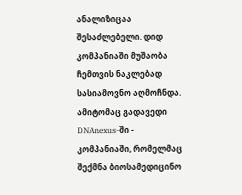ანალიზიცაა შესაძლებელი. დიდ კომპანიაში მუშაობა ჩემთვის ნაკლებად სასიამოვნო აღმოჩნდა. ამიტომაც გადავედი DNAnexus-ში - კომპანიაში, რომელმაც შექმნა ბიოსამედიცინო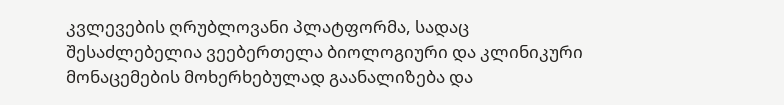კვლევების ღრუბლოვანი პლატფორმა, სადაც შესაძლებელია ვეებერთელა ბიოლოგიური და კლინიკური მონაცემების მოხერხებულად გაანალიზება და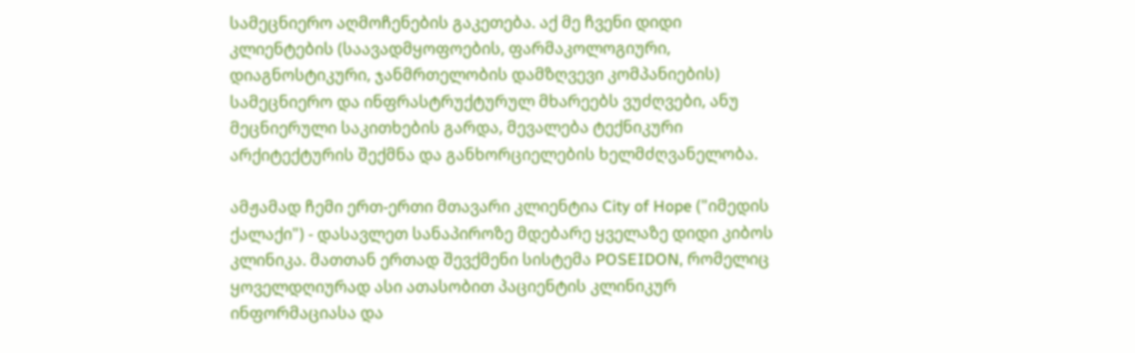სამეცნიერო აღმოჩენების გაკეთება. აქ მე ჩვენი დიდი კლიენტების (საავადმყოფოების, ფარმაკოლოგიური, დიაგნოსტიკური, ჯანმრთელობის დამზღვევი კომპანიების) სამეცნიერო და ინფრასტრუქტურულ მხარეებს ვუძღვები, ანუ მეცნიერული საკითხების გარდა, მევალება ტექნიკური არქიტექტურის შექმნა და განხორციელების ხელმძღვანელობა.

ამჟამად ჩემი ერთ-ერთი მთავარი კლიენტია City of Hope ("იმედის ქალაქი") - დასავლეთ სანაპიროზე მდებარე ყველაზე დიდი კიბოს კლინიკა. მათთან ერთად შევქმენი სისტემა POSEIDON, რომელიც ყოველდღიურად ასი ათასობით პაციენტის კლინიკურ ინფორმაციასა და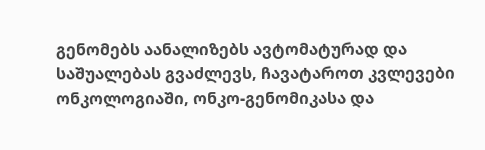გენომებს აანალიზებს ავტომატურად და საშუალებას გვაძლევს, ჩავატაროთ კვლევები ონკოლოგიაში, ონკო-გენომიკასა და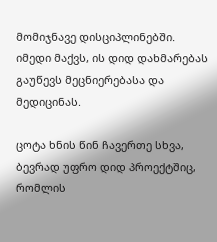მომიჯნავე დისციპლინებში. იმედი მაქვს, ის დიდ დახმარებას გაუწევს მეცნიერებასა და მედიცინას.

ცოტა ხნის წინ ჩავერთე სხვა, ბევრად უფრო დიდ პროექტშიც, რომლის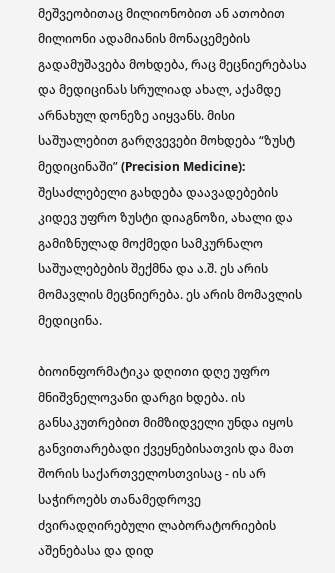მეშვეობითაც მილიონობით ან ათობით მილიონი ადამიანის მონაცემების გადამუშავება მოხდება, რაც მეცნიერებასა და მედიცინას სრულიად ახალ, აქამდე არნახულ დონეზე აიყვანს. მისი საშუალებით გარღვევები მოხდება “ზუსტ მედიცინაში” (Precision Medicine): შესაძლებელი გახდება დაავადებების კიდევ უფრო ზუსტი დიაგნოზი, ახალი და გამიზნულად მოქმედი სამკურნალო საშუალებების შექმნა და ა.შ. ეს არის მომავლის მეცნიერება. ეს არის მომავლის მედიცინა.

ბიოინფორმატიკა დღითი დღე უფრო მნიშვნელოვანი დარგი ხდება. ის განსაკუთრებით მიმზიდველი უნდა იყოს განვითარებადი ქვეყნებისათვის და მათ შორის საქართველოსთვისაც - ის არ საჭიროებს თანამედროვე ძვირადღირებული ლაბორატორიების აშენებასა და დიდ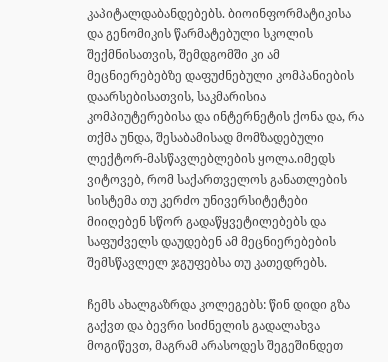კაპიტალდაბანდებებს. ბიოინფორმატიკისა და გენომიკის წარმატებული სკოლის შექმნისათვის, შემდგომში კი ამ მეცნიერებებზე დაფუძნებული კომპანიების დაარსებისათვის, საკმარისია კომპიუტერებისა და ინტერნეტის ქონა და, რა თქმა უნდა, შესაბამისად მომზადებული ლექტორ-მასწავლებლების ყოლა.იმედს ვიტოვებ, რომ საქართველოს განათლების სისტემა თუ კერძო უნივერსიტეტები მიიღებენ სწორ გადაწყვეტილებებს და საფუძველს დაუდებენ ამ მეცნიერებების შემსწავლელ ჯგუფებსა თუ კათედრებს.

ჩემს ახალგაზრდა კოლეგებს: წინ დიდი გზა გაქვთ და ბევრი სიძნელის გადალახვა მოგიწევთ, მაგრამ არასოდეს შეგეშინდეთ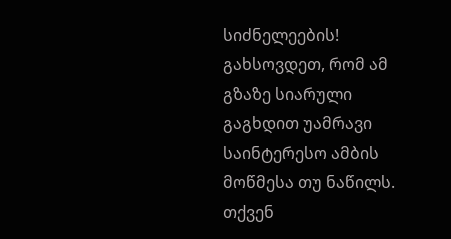სიძნელეების! გახსოვდეთ, რომ ამ გზაზე სიარული გაგხდით უამრავი საინტერესო ამბის მოწმესა თუ ნაწილს. თქვენ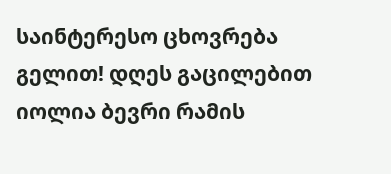საინტერესო ცხოვრება გელით! დღეს გაცილებით იოლია ბევრი რამის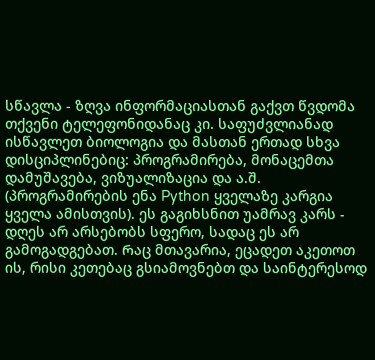სწავლა - ზღვა ინფორმაციასთან გაქვთ წვდომა თქვენი ტელეფონიდანაც კი. საფუძვლიანად ისწავლეთ ბიოლოგია და მასთან ერთად სხვა დისციპლინებიც: პროგრამირება, მონაცემთა დამუშავება, ვიზუალიზაცია და ა.შ. (პროგრამირების ენა Python ყველაზე კარგია ყველა ამისთვის). ეს გაგიხსნით უამრავ კარს - დღეს არ არსებობს სფერო, სადაც ეს არ გამოგადგებათ. Რაც მთავარია, ეცადეთ აკეთოთ ის, რისი კეთებაც გსიამოვნებთ და საინტერესოდ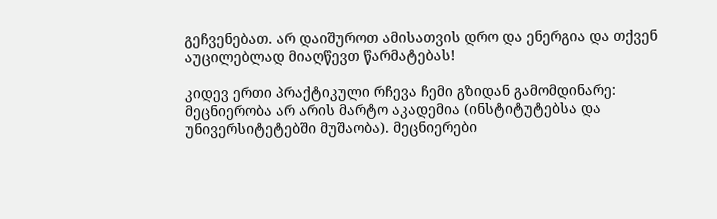გეჩვენებათ. არ დაიშუროთ ამისათვის დრო და ენერგია და თქვენ აუცილებლად მიაღწევთ წარმატებას!

კიდევ ერთი პრაქტიკული რჩევა ჩემი გზიდან გამომდინარე: მეცნიერობა არ არის მარტო აკადემია (ინსტიტუტებსა და უნივერსიტეტებში მუშაობა). მეცნიერები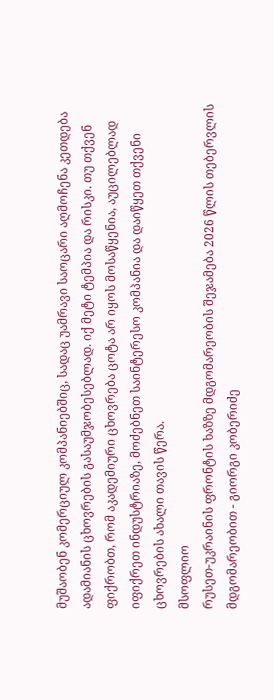მუშაობენ კომერციულ კომპანიებშიც, სადაც უამრავი საოცარი აღმოჩენა კეთდება ადამიანის ცხოვრების გასაუმჯობესებლად. იქ მეტი ტემპია და რისკი. თუ თქვენ ფიქრობთ, რომ აკადემიური ცხოვრება ცოტა არ იყოს მოსაწყენია, აუცილებლად იფიქრეთ ინდუსტრიაზე, მოძებნეთ საინტერესო კომპანია და დაიწყეთ თქვენი ცხოვრების ახალი თავის წერა.
მსოფლიო
რუსეთ-უკრაინის ფრონტის ხაზზე მდგომარეობის შეჯამება 2026 წლის თებერვლის მდგომარეობით - გიორგი კობერიძე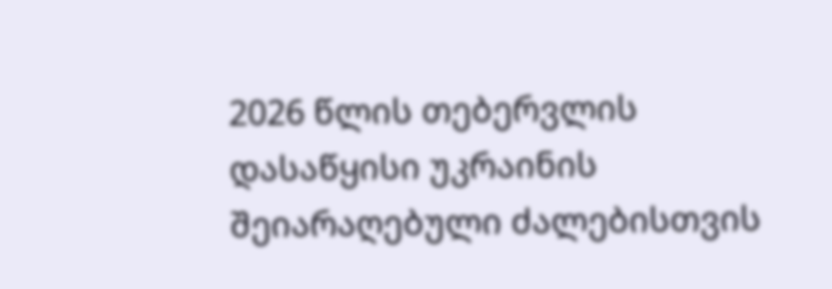2026 წლის თებერვლის დასაწყისი უკრაინის შეიარაღებული ძალებისთვის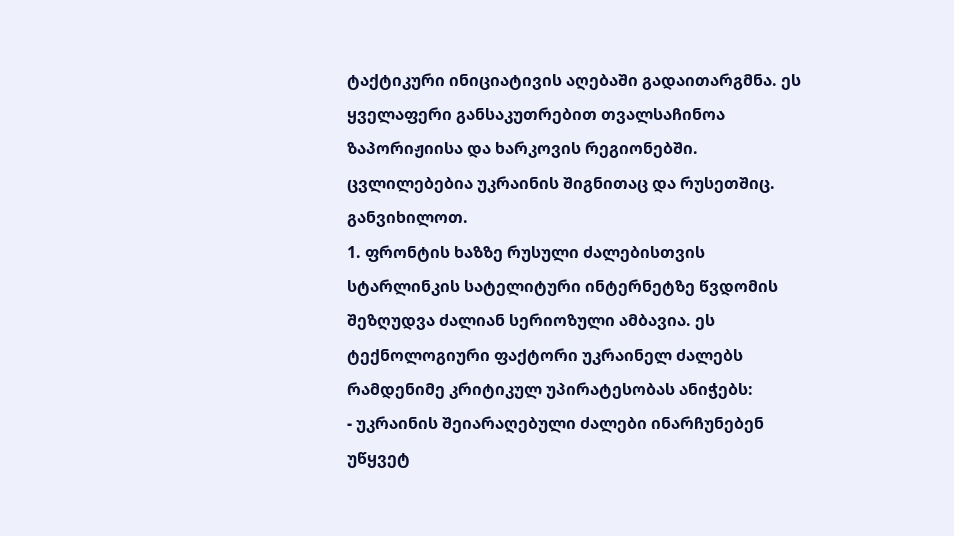ტაქტიკური ინიციატივის აღებაში გადაითარგმნა. ეს ყველაფერი განსაკუთრებით თვალსაჩინოა ზაპორიჟიისა და ხარკოვის რეგიონებში. ცვლილებებია უკრაინის შიგნითაც და რუსეთშიც. განვიხილოთ.
1. ფრონტის ხაზზე რუსული ძალებისთვის სტარლინკის სატელიტური ინტერნეტზე წვდომის შეზღუდვა ძალიან სერიოზული ამბავია. ეს ტექნოლოგიური ფაქტორი უკრაინელ ძალებს რამდენიმე კრიტიკულ უპირატესობას ანიჭებს:
- უკრაინის შეიარაღებული ძალები ინარჩუნებენ უწყვეტ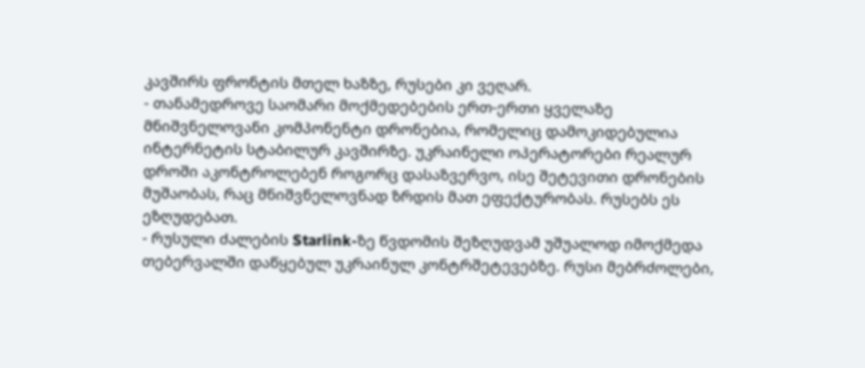კავშირს ფრონტის მთელ ხაზზე, რუსები კი ვეღარ.
- თანამედროვე საომარი მოქმედებების ერთ-ერთი ყველაზე მნიშვნელოვანი კომპონენტი დრონებია, რომელიც დამოკიდებულია ინტერნეტის სტაბილურ კავშირზე. უკრაინელი ოპერატორები რეალურ დროში აკონტროლებენ როგორც დასაზვერვო, ისე შეტევითი დრონების მუშაობას, რაც მნიშვნელოვნად ზრდის მათ ეფექტურობას. რუსებს ეს ეზღუდებათ.
- რუსული ძალების Starlink-ზე წვდომის შეზღუდვამ უშუალოდ იმოქმედა თებერვალში დაწყებულ უკრაინულ კონტრშეტევებზე. რუსი მებრძოლები,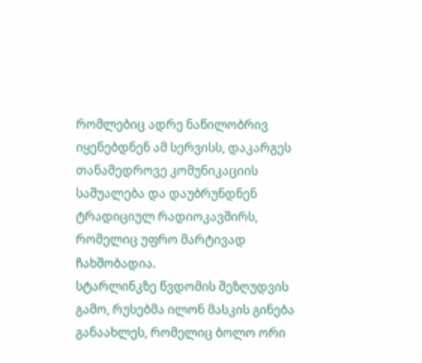რომლებიც ადრე ნაწილობრივ იყენებდნენ ამ სერვისს, დაკარგეს თანამედროვე კომუნიკაციის საშუალება და დაუბრუნდნენ ტრადიციულ რადიოკავშირს, რომელიც უფრო მარტივად ჩახშობადია.
სტარლინკზე წვდომის შეზღუდვის გამო, რუსებმა ილონ მასკის გინება განაახლეს, რომელიც ბოლო ორი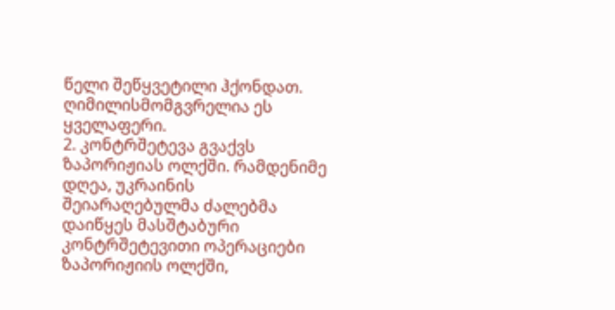წელი შეწყვეტილი ჰქონდათ. ღიმილისმომგვრელია ეს ყველაფერი.
2. კონტრშეტევა გვაქვს ზაპორიჟიას ოლქში. რამდენიმე დღეა, უკრაინის შეიარაღებულმა ძალებმა დაიწყეს მასშტაბური კონტრშეტევითი ოპერაციები ზაპორიჟიის ოლქში,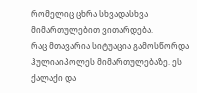რომელიც ცხრა სხვადასხვა მიმართულებით ვითარდება.
რაც მთავარია სიტუაცია გამოსწორდა ჰულიაიპოლეს მიმართულებაზე. ეს ქალაქი და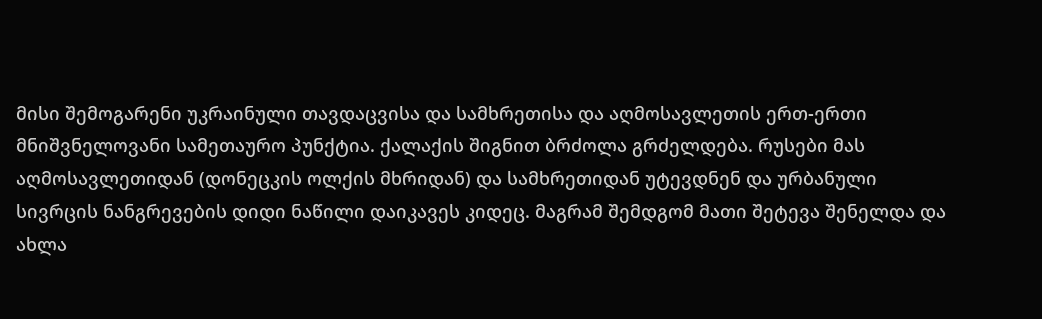მისი შემოგარენი უკრაინული თავდაცვისა და სამხრეთისა და აღმოსავლეთის ერთ-ერთი მნიშვნელოვანი სამეთაურო პუნქტია. ქალაქის შიგნით ბრძოლა გრძელდება. რუსები მას აღმოსავლეთიდან (დონეცკის ოლქის მხრიდან) და სამხრეთიდან უტევდნენ და ურბანული სივრცის ნანგრევების დიდი ნაწილი დაიკავეს კიდეც. მაგრამ შემდგომ მათი შეტევა შენელდა და ახლა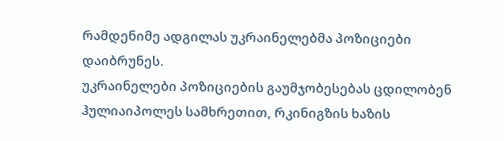რამდენიმე ადგილას უკრაინელებმა პოზიციები დაიბრუნეს.
უკრაინელები პოზიციების გაუმჯობესებას ცდილობენ ჰულიაიპოლეს სამხრეთით, რკინიგზის ხაზის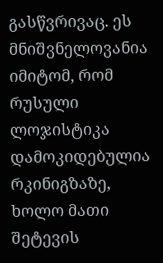გასწვრივაც. ეს მნიშვნელოვანია იმიტომ, რომ რუსული ლოჯისტიკა დამოკიდებულია რკინიგზაზე, ხოლო მათი შეტევის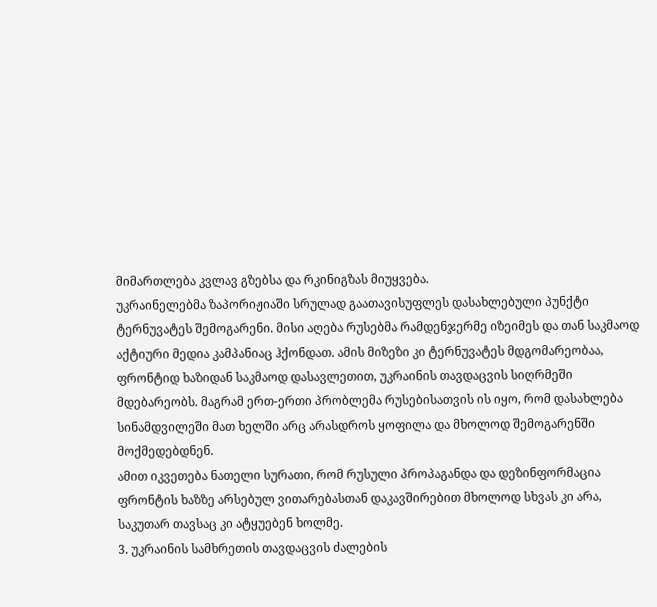მიმართლება კვლავ გზებსა და რკინიგზას მიუყვება.
უკრაინელებმა ზაპორიჟიაში სრულად გაათავისუფლეს დასახლებული პუნქტი ტერნუვატეს შემოგარენი. მისი აღება რუსებმა რამდენჯერმე იზეიმეს და თან საკმაოდ აქტიური მედია კამპანიაც ჰქონდათ. ამის მიზეზი კი ტერნუვატეს მდგომარეობაა, ფრონტიდ ხაზიდან საკმაოდ დასავლეთით, უკრაინის თავდაცვის სიღრმეში მდებარეობს. მაგრამ ერთ-ერთი პრობლემა რუსებისათვის ის იყო, რომ დასახლება სინამდვილეში მათ ხელში არც არასდროს ყოფილა და მხოლოდ შემოგარენში მოქმედებდნენ.
ამით იკვეთება ნათელი სურათი, რომ რუსული პროპაგანდა და დეზინფორმაცია ფრონტის ხაზზე არსებულ ვითარებასთან დაკავშირებით მხოლოდ სხვას კი არა, საკუთარ თავსაც კი ატყუებენ ხოლმე.
3. უკრაინის სამხრეთის თავდაცვის ძალების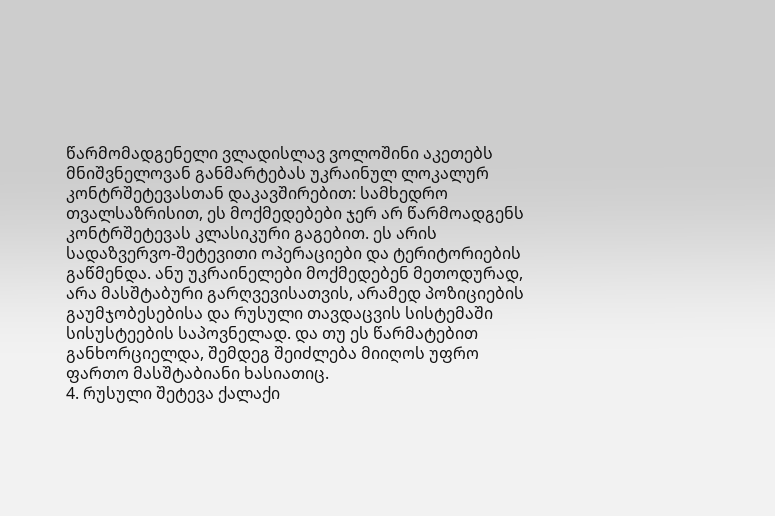წარმომადგენელი ვლადისლავ ვოლოშინი აკეთებს მნიშვნელოვან განმარტებას უკრაინულ ლოკალურ კონტრშეტევასთან დაკავშირებით: სამხედრო თვალსაზრისით, ეს მოქმედებები ჯერ არ წარმოადგენს კონტრშეტევას კლასიკური გაგებით. ეს არის სადაზვერვო-შეტევითი ოპერაციები და ტერიტორიების გაწმენდა. ანუ უკრაინელები მოქმედებენ მეთოდურად, არა მასშტაბური გარღვევისათვის, არამედ პოზიციების გაუმჯობესებისა და რუსული თავდაცვის სისტემაში სისუსტეების საპოვნელად. და თუ ეს წარმატებით განხორციელდა, შემდეგ შეიძლება მიიღოს უფრო ფართო მასშტაბიანი ხასიათიც.
4. რუსული შეტევა ქალაქი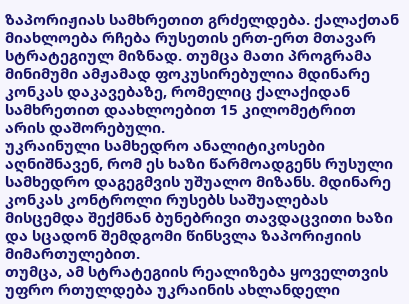ზაპორიჟიას სამხრეთით გრძელდება. ქალაქთან მიახლოება რჩება რუსეთის ერთ-ერთ მთავარ სტრატეგიულ მიზნად. თუმცა მათი პროგრამა მინიმუმი ამჟამად ფოკუსირებულია მდინარე კონკას დაკავებაზე, რომელიც ქალაქიდან სამხრეთით დაახლოებით 15 კილომეტრით არის დაშორებული.
უკრაინული სამხედრო ანალიტიკოსები აღნიშნავენ, რომ ეს ხაზი წარმოადგენს რუსული სამხედრო დაგეგმვის უშუალო მიზანს. მდინარე კონკას კონტროლი რუსებს საშუალებას მისცემდა შექმნან ბუნებრივი თავდაცვითი ხაზი და სცადონ შემდგომი წინსვლა ზაპორიჟიის მიმართულებით.
თუმცა, ამ სტრატეგიის რეალიზება ყოველთვის უფრო რთულდება უკრაინის ახლანდელი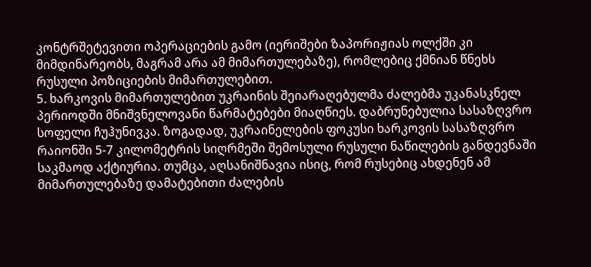კონტრშეტევითი ოპერაციების გამო (იერიშები ზაპორიჟიას ოლქში კი მიმდინარეობს, მაგრამ არა ამ მიმართულებაზე), რომლებიც ქმნიან წნეხს რუსული პოზიციების მიმართულებით.
5. ხარკოვის მიმართულებით უკრაინის შეიარაღებულმა ძალებმა უკანასკნელ პერიოდში მნიშვნელოვანი წარმატებები მიაღწიეს. დაბრუნებულია სასაზღვრო სოფელი ჩუჰუნივკა. ზოგადად, უკრაინელების ფოკუსი ხარკოვის სასაზღვრო რაიონში 5-7 კილომეტრის სიღრმეში შემოსული რუსული ნაწილების განდევნაში საკმაოდ აქტიურია. თუმცა, აღსანიშნავია ისიც, რომ რუსებიც ახდენენ ამ მიმართულებაზე დამატებითი ძალების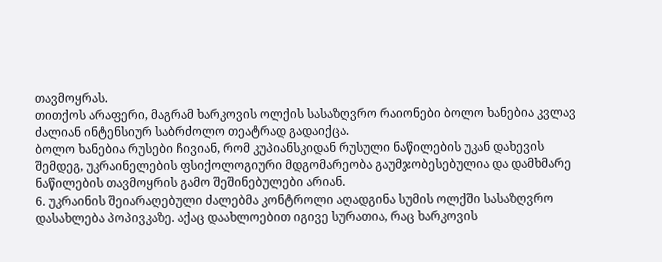თავმოყრას.
თითქოს არაფერი, მაგრამ ხარკოვის ოლქის სასაზღვრო რაიონები ბოლო ხანებია კვლავ ძალიან ინტენსიურ საბრძოლო თეატრად გადაიქცა.
ბოლო ხანებია რუსები ჩივიან, რომ კუპიანსკიდან რუსული ნაწილების უკან დახევის შემდეგ, უკრაინელების ფსიქოლოგიური მდგომარეობა გაუმჯობესებულია და დამხმარე ნაწილების თავმოყრის გამო შეშინებულები არიან.
6. უკრაინის შეიარაღებული ძალებმა კონტროლი აღადგინა სუმის ოლქში სასაზღვრო დასახლება პოპივკაზე. აქაც დაახლოებით იგივე სურათია, რაც ხარკოვის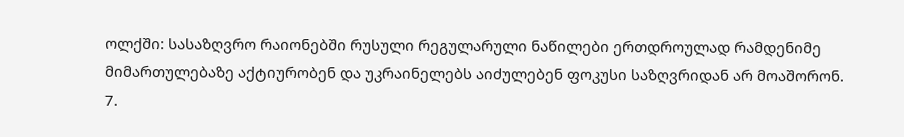ოლქში: სასაზღვრო რაიონებში რუსული რეგულარული ნაწილები ერთდროულად რამდენიმე მიმართულებაზე აქტიურობენ და უკრაინელებს აიძულებენ ფოკუსი საზღვრიდან არ მოაშორონ.
7.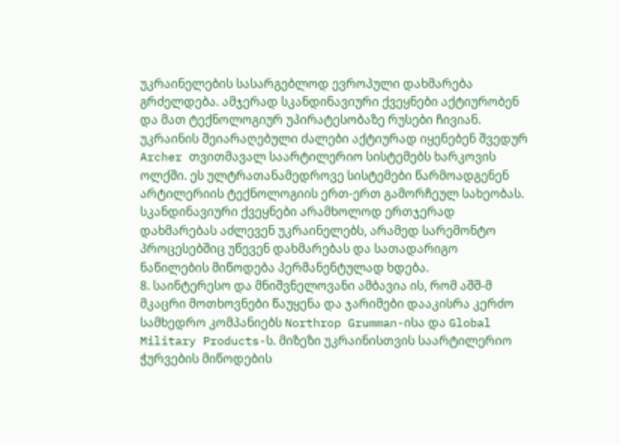უკრაინელების სასარგებლოდ ევროპული დახმარება გრძელდება. ამჯერად სკანდინავიური ქვეყნები აქტიურობენ და მათ ტექნოლოგიურ უპირატესობაზე რუსები ჩივიან. უკრაინის შეიარაღებული ძალები აქტიურად იყენებენ შვედურ Archer თვითმავალ საარტილერიო სისტემებს ხარკოვის ოლქში. ეს ულტრათანამედროვე სისტემები წარმოადგენენ არტილერიის ტექნოლოგიის ერთ-ერთ გამორჩეულ სახეობას.
სკანდინავიური ქვეყნები არამხოლოდ ერთჯერად დახმარებას აძლევენ უკრაინელებს, არამედ სარემონტო პროცესებშიც უწევენ დახმარებას და სათადარიგო ნაწილების მიწოდება პერმანენტულად ხდება.
8. საინტერესო და მნიშვნელოვანი ამბავია ის, რომ აშშ-მ მკაცრი მოთხოვნები წაუყენა და ჯარიმები დააკისრა კერძო სამხედრო კომპანიებს Northrop Grumman-ისა და Global Military Products-ს. მიზეზი უკრაინისთვის საარტილერიო ჭურვების მიწოდების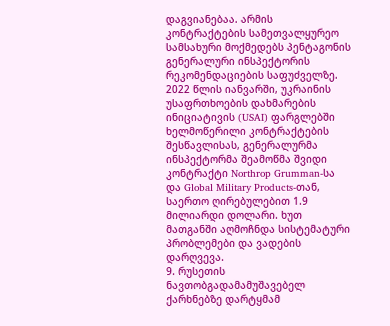დაგვიანებაა. არმის კონტრაქტების სამეთვალყურეო სამსახური მოქმედებს პენტაგონის გენერალური ინსპექტორის რეკომენდაციების საფუძველზე.
2022 წლის იანვარში, უკრაინის უსაფრთხოების დახმარების ინიციატივის (USAI) ფარგლებში ხელმოწერილი კონტრაქტების შესწავლისას, გენერალურმა ინსპექტორმა შეამოწმა შვიდი კონტრაქტი Northrop Grumman-სა და Global Military Products-თან, საერთო ღირებულებით 1.9 მილიარდი დოლარი. ხუთ მათგანში აღმოჩნდა სისტემატური პრობლემები და ვადების დარღვევა.
9. რუსეთის ნავთობგადამამუშავებელ ქარხნებზე დარტყმამ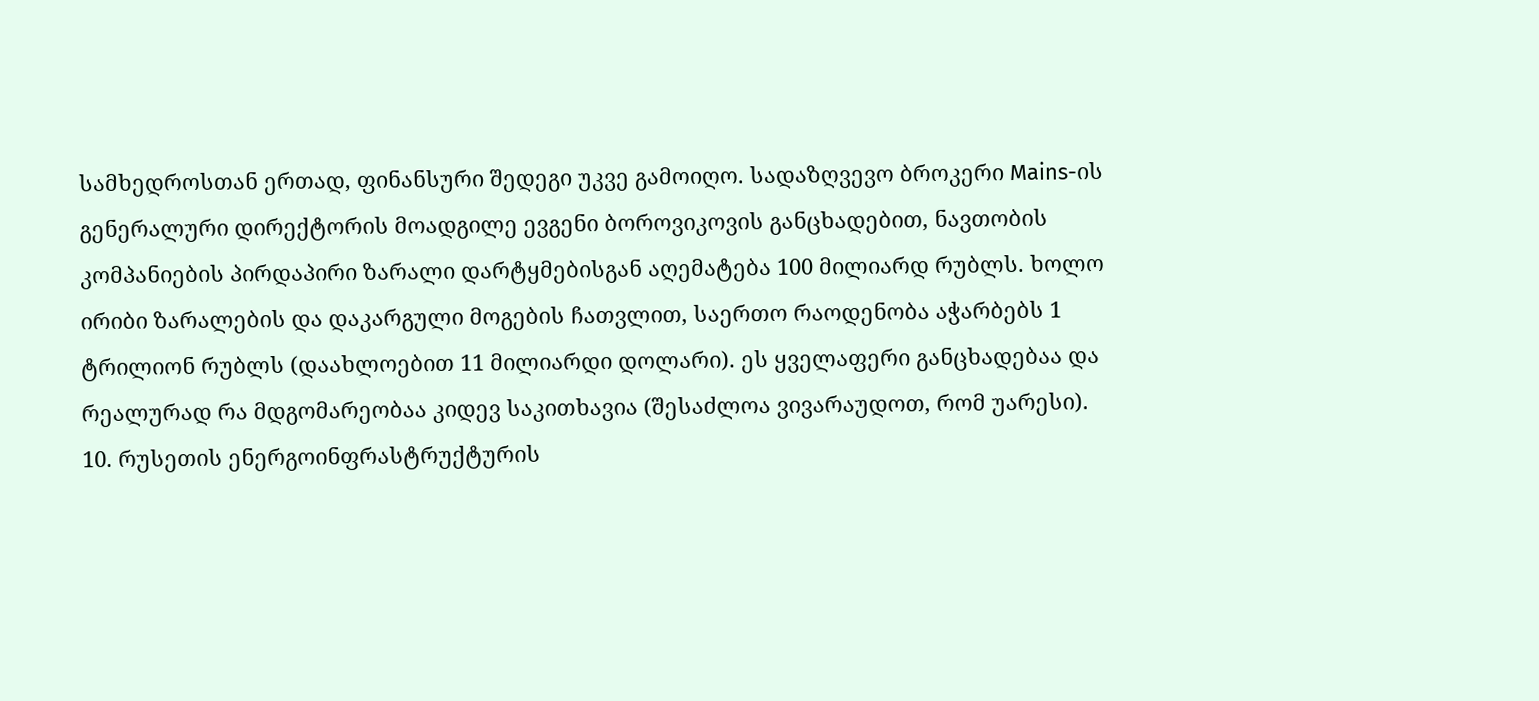სამხედროსთან ერთად, ფინანსური შედეგი უკვე გამოიღო. სადაზღვევო ბროკერი Mains-ის გენერალური დირექტორის მოადგილე ევგენი ბოროვიკოვის განცხადებით, ნავთობის კომპანიების პირდაპირი ზარალი დარტყმებისგან აღემატება 100 მილიარდ რუბლს. ხოლო ირიბი ზარალების და დაკარგული მოგების ჩათვლით, საერთო რაოდენობა აჭარბებს 1 ტრილიონ რუბლს (დაახლოებით 11 მილიარდი დოლარი). ეს ყველაფერი განცხადებაა და რეალურად რა მდგომარეობაა კიდევ საკითხავია (შესაძლოა ვივარაუდოთ, რომ უარესი).
10. რუსეთის ენერგოინფრასტრუქტურის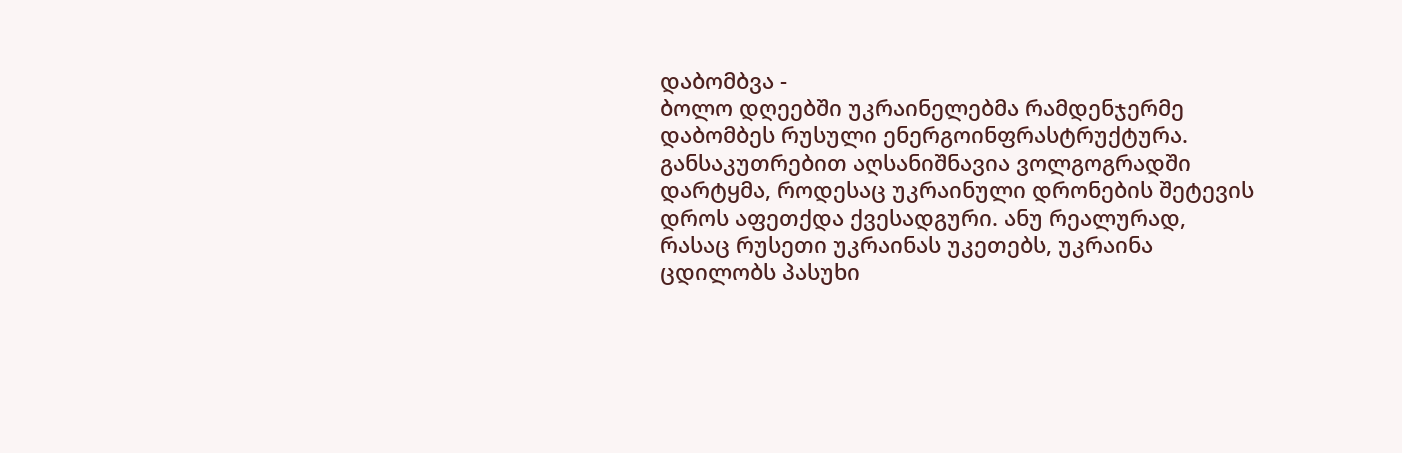დაბომბვა -
ბოლო დღეებში უკრაინელებმა რამდენჯერმე დაბომბეს რუსული ენერგოინფრასტრუქტურა. განსაკუთრებით აღსანიშნავია ვოლგოგრადში დარტყმა, როდესაც უკრაინული დრონების შეტევის დროს აფეთქდა ქვესადგური. ანუ რეალურად, რასაც რუსეთი უკრაინას უკეთებს, უკრაინა ცდილობს პასუხი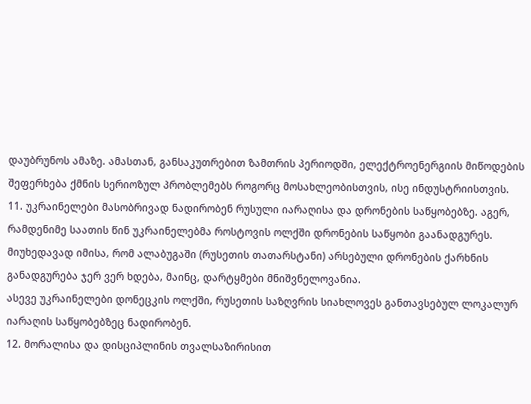დაუბრუნოს ამაზე. ამასთან, განსაკუთრებით ზამთრის პერიოდში, ელექტროენერგიის მიწოდების შეფერხება ქმნის სერიოზულ პრობლემებს როგორც მოსახლეობისთვის, ისე ინდუსტრიისთვის.
11. უკრაინელები მასობრივად ნადირობენ რუსული იარაღისა და დრონების საწყობებზე. აგერ, რამდენიმე საათის წინ უკრაინელებმა როსტოვის ოლქში დრონების საწყობი გაანადგურეს. მიუხედავად იმისა, რომ ალაბუგაში (რუსეთის თათარსტანი) არსებული დრონების ქარხნის განადგურება ჯერ ვერ ხდება, მაინც, დარტყმები მნიშვნელოვანია.
ასევე უკრაინელები დონეცკის ოლქში, რუსეთის საზღვრის სიახლოვეს განთავსებულ ლოკალურ იარაღის საწყობებზეც ნადირობენ.
12. მორალისა და დისციპლინის თვალსაზირისით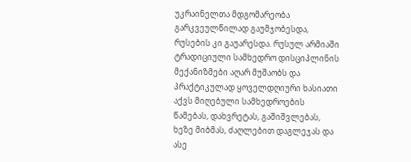უკრაინელთა მდგომარეობა გარკვეულწილად გაუმჯობესდა, რუსების კი გაუარესდა. რუსულ არმიაში ტრადიციული სამხედრო დისციპლინის მექანიზმები აღარ მუშაობს და პრაქტიკულად ყოველდღიური ხასიათი აქვს მიღებული სამხედროების წამებას, დახვრეტას, გაშიშვლებას, ხეზე მიბმას, ძაღლებით დაგლეჯას და ასე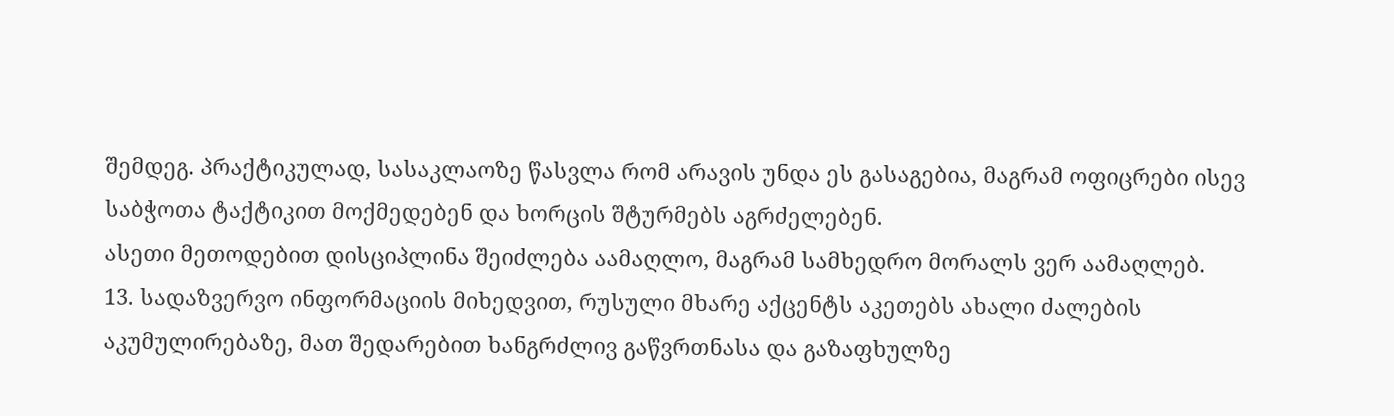შემდეგ. პრაქტიკულად, სასაკლაოზე წასვლა რომ არავის უნდა ეს გასაგებია, მაგრამ ოფიცრები ისევ საბჭოთა ტაქტიკით მოქმედებენ და ხორცის შტურმებს აგრძელებენ.
ასეთი მეთოდებით დისციპლინა შეიძლება აამაღლო, მაგრამ სამხედრო მორალს ვერ აამაღლებ.
13. სადაზვერვო ინფორმაციის მიხედვით, რუსული მხარე აქცენტს აკეთებს ახალი ძალების აკუმულირებაზე, მათ შედარებით ხანგრძლივ გაწვრთნასა და გაზაფხულზე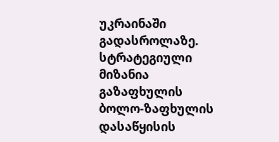უკრაინაში გადასროლაზე. სტრატეგიული მიზანია გაზაფხულის ბოლო-ზაფხულის დასაწყისის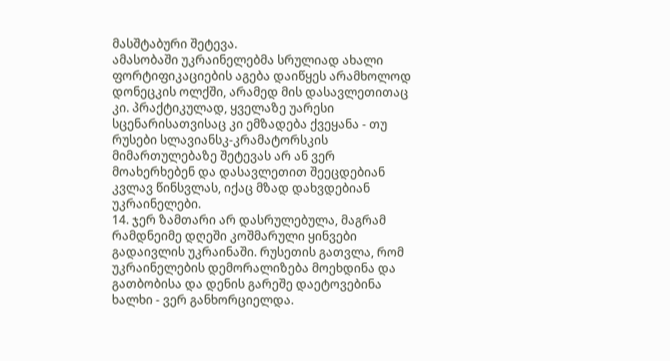მასშტაბური შეტევა.
ამასობაში უკრაინელებმა სრულიად ახალი ფორტიფიკაციების აგება დაიწყეს არამხოლოდ დონეცკის ოლქში, არამედ მის დასავლეთითაც კი. პრაქტიკულად, ყველაზე უარესი სცენარისათვისაც კი ემზადება ქვეყანა - თუ რუსები სლავიანსკ-კრამატორსკის მიმართულებაზე შეტევას არ ან ვერ მოახერხებენ და დასავლეთით შეეცდებიან კვლავ წინსვლას, იქაც მზად დახვდებიან უკრაინელები.
14. ჯერ ზამთარი არ დასრულებულა, მაგრამ რამდნეიმე დღეში კოშმარული ყინვები გადაივლის უკრაინაში. რუსეთის გათვლა, რომ უკრაინელების დემორალიზება მოეხდინა და გათბობისა და დენის გარეშე დაეტოვებინა ხალხი - ვერ განხორციელდა.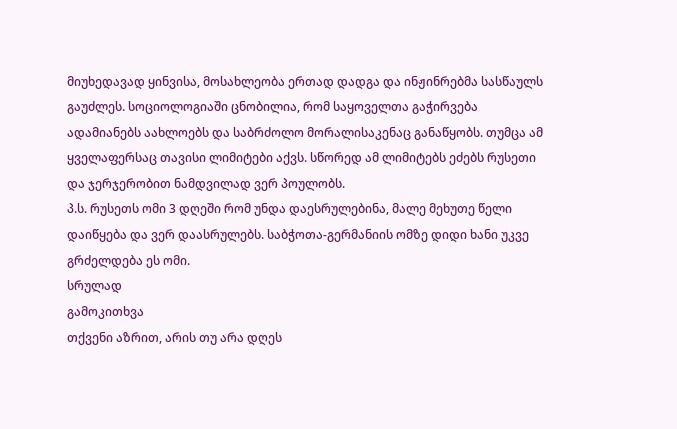მიუხედავად ყინვისა, მოსახლეობა ერთად დადგა და ინჟინრებმა სასწაულს გაუძლეს. სოციოლოგიაში ცნობილია, რომ საყოველთა გაჭირვება ადამიანებს აახლოებს და საბრძოლო მორალისაკენაც განაწყობს. თუმცა ამ ყველაფერსაც თავისი ლიმიტები აქვს. სწორედ ამ ლიმიტებს ეძებს რუსეთი და ჯერჯერობით ნამდვილად ვერ პოულობს.
პ.ს. რუსეთს ომი 3 დღეში რომ უნდა დაესრულებინა, მალე მეხუთე წელი დაიწყება და ვერ დაასრულებს. საბჭოთა-გერმანიის ომზე დიდი ხანი უკვე გრძელდება ეს ომი.
სრულად
გამოკითხვა
თქვენი აზრით, არის თუ არა დღეს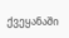ქვეყანაში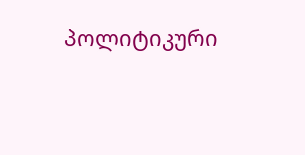პოლიტიკური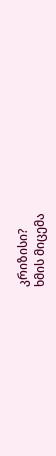კრიზისი?
ხმის მიცემა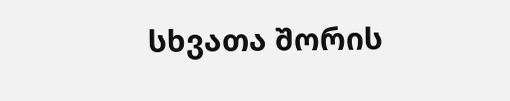სხვათა შორის